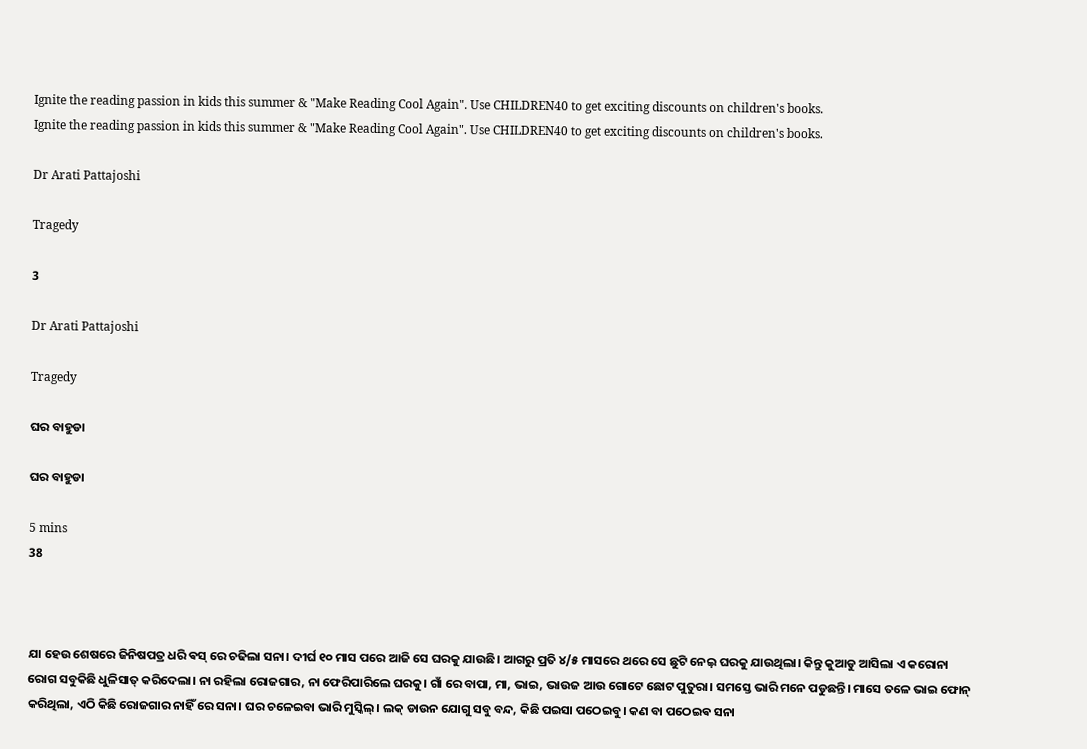Ignite the reading passion in kids this summer & "Make Reading Cool Again". Use CHILDREN40 to get exciting discounts on children's books.
Ignite the reading passion in kids this summer & "Make Reading Cool Again". Use CHILDREN40 to get exciting discounts on children's books.

Dr Arati Pattajoshi

Tragedy

3

Dr Arati Pattajoshi

Tragedy

ଘର ବାହୁଡା

ଘର ବାହୁଡା

5 mins
38



ଯା ହେଉ ଶେଷରେ ଜିନିଷପତ୍ର ଧରି ଵସ୍ ରେ ଚଢିଲା ସନା। ଦୀର୍ଘ ୧୦ ମାସ ପରେ ଆଜି ସେ ଘରକୁ ଯାଉଛି। ଆଗରୁ ପ୍ରତି ୪/୫ ମାସରେ ଥରେ ସେ ଛୁଟି ନେଇ଼ ଘରକୁ ଯାଉଥିଲା। କିନ୍ତୁ କୁଆଡୁ ଆସିଲା ଏ କରୋନା ରୋଗ ସବୁକିଛି ଧୁଳିସାତ୍ କରିଦେଲା। ନା ରହିଲା ରୋଜଗାର, ନା ଫେରିପାରିଲେ ଘରକୁ। ଗାଁ ରେ ବାପା, ମା, ଭାଇ, ଭାଉଜ ଆଉ ଗୋଟେ ଛୋଟ ପୁତୁରା। ସମସ୍ତେ ଭାରି ମନେ ପଡୁଛନ୍ତି। ମାସେ ତଳେ ଭାଇ ଫୋନ୍ କରିଥିଲା, ଏଠି କିଛି ରୋଜଗାର ନାହିଁ ରେ ସନା। ଘର ଚଳେଇବା ଭାରି ମୁସ୍କିଲ୍। ଲକ୍ ଡାଉନ ଯୋଗୁ ସବୁ ବନ୍ଦ, କିଛି ପଇସା ପଠେଇବୁ। କଣ ବା ପଠେଇଵ ସନା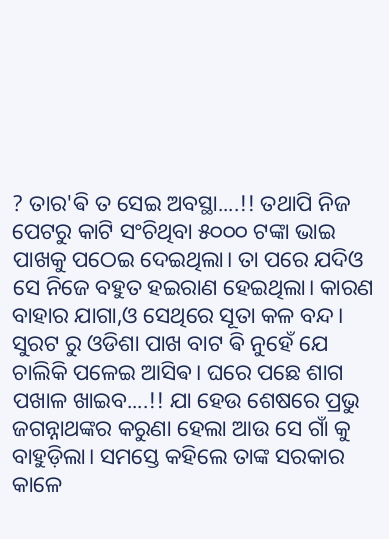? ତାର'ଵି ତ ସେଇ ଅବସ୍ଥା....!! ତଥାପି ନିଜ ପେଟରୁ କାଟି ସଂଚିଥିବା ୫୦୦୦ ଟଙ୍କା ଭାଇ ପାଖକୁ ପଠେଇ ଦେଇଥିଲା। ତା ପରେ ଯଦିଓ ସେ ନିଜେ ବହୁତ ହଇରାଣ ହେଇଥିଲା। କାରଣ ବାହାର ଯାଗା,ଓ ସେଥିରେ ସୂତା କଳ ବନ୍ଦ। ସୁରଟ ରୁ ଓଡିଶା ପାଖ ବାଟ ଵି ନୁହେଁ ଯେ ଚାଲିକି ପଳେଇ ଆସିଵ। ଘରେ ପଛେ ଶାଗ ପଖାଳ ଖାଇବ....!! ଯା ହେଉ ଶେଷରେ ପ୍ରଭୁ ଜଗନ୍ନାଥଙ୍କର କରୁଣା ହେଲା ଆଉ ସେ ଗାଁ କୁ ବାହୁଡ଼ିଲା। ସମସ୍ତେ କହିଲେ ତାଙ୍କ ସରକାର କାଳେ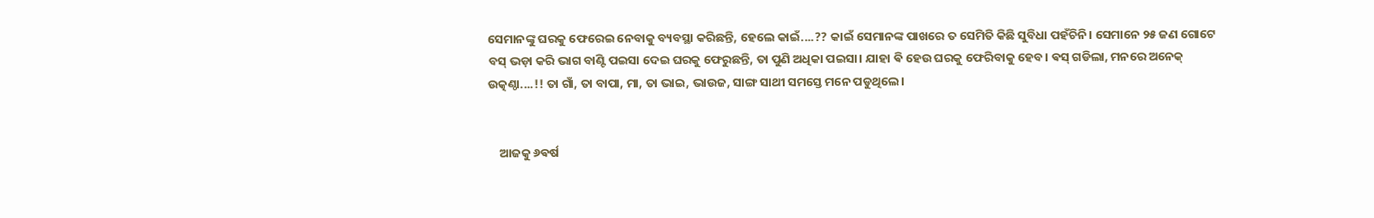ସେମାନଙ୍କୁ ଘରକୁ ଫେରେଇ ନେବାକୁ ବ୍ୟବସ୍ଥା କରିଛନ୍ତି, ହେଲେ କାଇଁ....?? କାଇଁ ସେମାନଙ୍କ ପାଖରେ ତ ସେମିତି କିଛି ସୁବିଧା ପହଁଚିନି। ସେମାନେ ୨୫ ଜଣ ଗୋଟେ ବସ୍ ଭଡ଼ା କରି ଭାଗ ବାଣ୍ଟି ପଇସା ଦେଇ ଘରକୁ ଫେରୁଛନ୍ତି, ତା ପୁଣି ଅଧିକା ପଇସା। ଯାହା ଵି ହେଉ ଘରକୁ ଫେରିବାକୁ ହେବ। ଵସ୍ ଗଡିଲା, ମନରେ ଅନେକ୍ ଉତ୍କଣ୍ଠା....!! ତା ଗାଁ, ତା ବାପା, ମା, ତା ଭାଇ, ଭାଉଜ, ସାଙ୍ଗ ସାଥୀ ସମସ୍ତେ ମନେ ପଡୁଥିଲେ।


    ଆଜକୁ ୬ଵର୍ଷ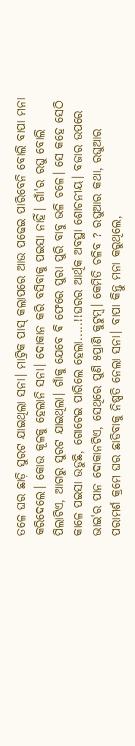ତଳେ ଘର ଛାଡ଼ି ସୁରଟ ଯାଇଥିଲା ସନା। ମାଟ୍ରିକ ପାସ୍ କଲାପରେ ଆଉ ପଢେଇ ପାରିବେନି ବୋଲି ବାପା ମନା କରିଦେଲେ। କୋଉ କୂଳକୁ ହେଲାନି ସନା। ଦୋକାନ କରି ବସିବାକୁ ପଇସା ନାହିଁ। ଗାଁ'ର ରଘୁ ବୋଲି ପିଲାଟିଏ, ଆଗରୁ ସୁରଟ ଯାଇଥିଲା। ଗାଁକୁ ଯେବେ ଵି ଫେରେ ପୁରା ପୁରି ବାବୁ ଭଳି ଚଳେ। ସେ କହେ ସେଠି କାଳେ ପଇସା ଉଡୁଛି, ଗୋଟେଇ ପାରିଲେ ହେଲା.....!!ଘରର ଆର୍ଥିକ ଅବସ୍ଥା ଶୋଚନୀୟ। ବଜାର ଉପରେ ଭାଇ'ର ପାନ ଦୋକାନଟିଏ, ସେଥିରେ ପୁଣି ୫ପ୍ରାଣି କୁଟୁମ୍ବ। କେମିତି ଚଳିବ ? ରଘୁଆର କଥା, ରଘୁଆର ପରାମର୍ଶ କ୍ରମେ ଘର ଛାଡିବାକୁ ନିଷ୍ପତି ନେଲା ସନା। ବାପା କିନ୍ତୁ ମନା କରୁଥିଲେ,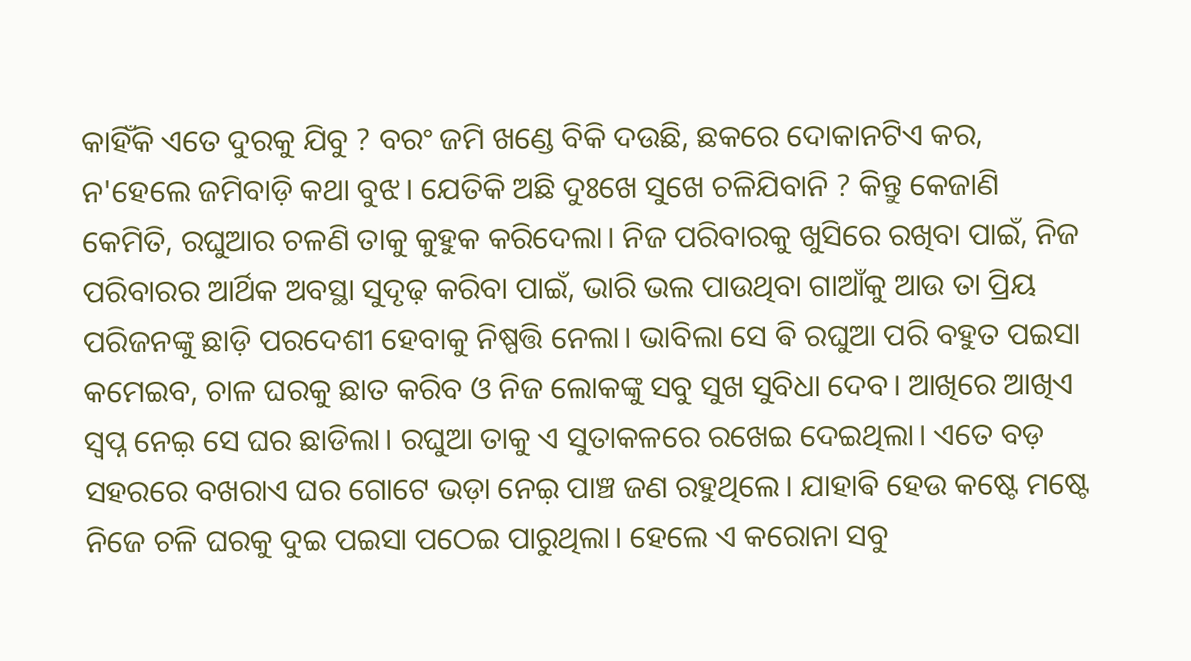କାହିଁକି ଏତେ ଦୁରକୁ ଯିବୁ ? ବରଂ ଜମି ଖଣ୍ଡେ ବିକି ଦଉଛି, ଛକରେ ଦୋକାନଟିଏ କର, ନ'ହେଲେ ଜମିବାଡ଼ି କଥା ବୁଝ। ଯେତିକି ଅଛି ଦୁଃଖେ ସୁଖେ ଚଳିଯିବାନି ? କିନ୍ତୁ କେଜାଣି କେମିତି, ରଘୁଆର ଚଳଣି ତାକୁ କୁହୁକ କରିଦେଲା। ନିଜ ପରିବାରକୁ ଖୁସିରେ ରଖିବା ପାଇଁ, ନିଜ ପରିବାରର ଆର୍ଥିକ ଅବସ୍ଥା ସୁଦୃଢ଼ କରିବା ପାଇଁ, ଭାରି ଭଲ ପାଉଥିବା ଗାଆଁକୁ ଆଉ ତା ପ୍ରିୟ ପରିଜନଙ୍କୁ ଛାଡ଼ି ପରଦେଶୀ ହେବାକୁ ନିଷ୍ପତ୍ତି ନେଲା। ଭାବିଲା ସେ ଵି ରଘୁଆ ପରି ବହୁତ ପଇସା କମେଇବ, ଚାଳ ଘରକୁ ଛାତ କରିବ ଓ ନିଜ ଲୋକଙ୍କୁ ସବୁ ସୁଖ ସୁବିଧା ଦେବ। ଆଖିରେ ଆଖିଏ ସ୍ବପ୍ନ ନେଇ଼ ସେ ଘର ଛାଡିଲା। ରଘୁଆ ତାକୁ ଏ ସୁତାକଳରେ ରଖେଇ ଦେଇଥିଲା। ଏତେ ବଡ଼ ସହରରେ ବଖରାଏ ଘର ଗୋଟେ ଭଡ଼ା ନେଇ଼ ପାଞ୍ଚ ଜଣ ରହୁଥିଲେ। ଯାହାଵି ହେଉ କଷ୍ଟେ ମଷ୍ଟେ ନିଜେ ଚଳି ଘରକୁ ଦୁଇ ପଇସା ପଠେଇ ପାରୁଥିଲା। ହେଲେ ଏ କରୋନା ସବୁ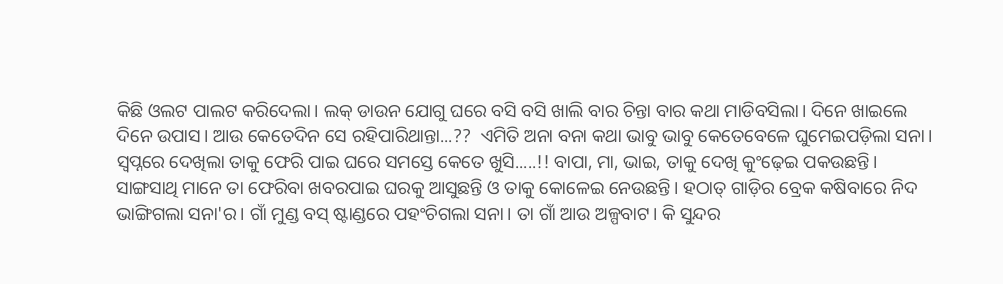କିଛି ଓଲଟ ପାଲଟ କରିଦେଲା। ଲକ୍ ଡାଉନ ଯୋଗୁ ଘରେ ବସି ବସି ଖାଲି ବାର ଚିନ୍ତା ବାର କଥା ମାଡିବସିଲା। ଦିନେ ଖାଇଲେ ଦିନେ ଉପାସ। ଆଉ କେତେଦିନ ସେ ରହିପାରିଥାନ୍ତା...??  ଏମିତି ଅନା ବନା କଥା ଭାବୁ ଭାବୁ କେତେବେଳେ ଘୁମେଇପଡ଼ିଲା ସନା। ସ୍ୱପ୍ନରେ ଦେଖିଲା ତାକୁ ଫେରି ପାଇ ଘରେ ସମସ୍ତେ କେତେ ଖୁସି.....!! ବାପା, ମା, ଭାଇ, ତାକୁ ଦେଖି କୁଂଢ଼େଇ ପକଉଛନ୍ତି। ସାଙ୍ଗସାଥି ମାନେ ତା ଫେରିବା ଖବରପାଇ ଘରକୁ ଆସୁଛନ୍ତି ଓ ତାକୁ କୋଳେଇ ନେଉଛନ୍ତି। ହଠାତ୍ ଗାଡ଼ିର ବ୍ରେକ କଷିବାରେ ନିଦ ଭାଙ୍ଗିଗଲା ସନା'ର। ଗାଁ ମୁଣ୍ଡ ବସ୍ ଷ୍ଟାଣ୍ଡରେ ପହଂଚିଗଲା ସନା। ତା ଗାଁ ଆଉ ଅଳ୍ପବାଟ। କି ସୁନ୍ଦର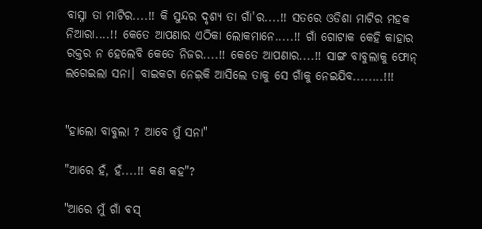ବାସ୍ନା ତା ମାଟିର....!! କି ସୁନ୍ଦର ଦୃଶ୍ୟ ତା ଗାଁ'ର....!! ସତରେ ଓଡିଶା ମାଟିର ମହକ ନିଆରା....!! କେତେ ଆପଣାର ଏଠିକା ଲୋକମାନେ.....!! ଗାଁ ଗୋଟାକ କେହି କାହାର ରକ୍ତର ନ ହେଲେବି କେତେ ନିଜର....!! କେତେ ଆପଣାର....!! ସାଙ୍ଗ ବାବୁଲାକୁ ଫୋନ୍ ଲଗେଇଲା ସନା। ବାଇକଟା ନେଇ଼କି ଆସିଲେ ତାକୁ ସେ ଗାଁକୁ ନେଇଯିବ........!!!


"ହାଲୋ ବାବୁଲା ? ଆବେ ମୁଁ ସନା"

"ଆରେ ହଁ, ହଁ....!! କଣ କହ"?

"ଆରେ ମୁଁ ଗାଁ ଵସ୍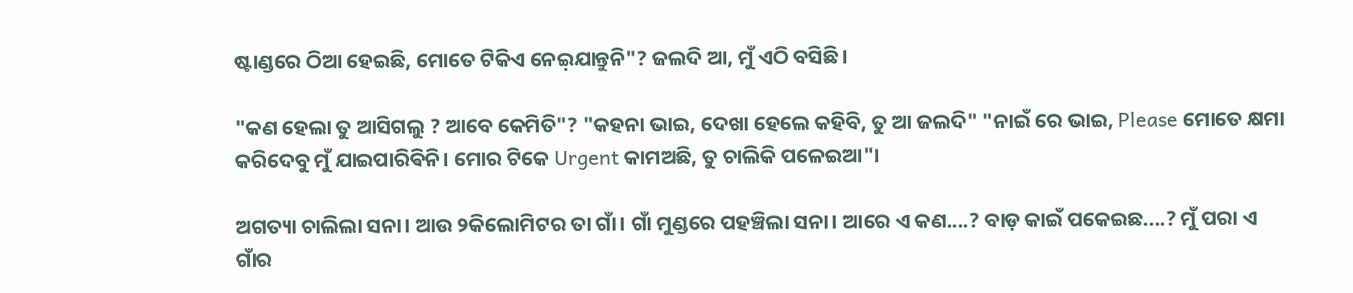ଷ୍ଟାଣ୍ଡରେ ଠିଆ ହେଇଛି, ମୋତେ ଟିକିଏ ନେଇ଼ଯାନ୍ତୁନି"? ଜଲଦି ଆ, ମୁଁ ଏଠି ବସିଛି।

"କଣ ହେଲା ତୁ ଆସିଗଲୁ ? ଆବେ କେମିତି"? "କହନା ଭାଇ, ଦେଖା ହେଲେ କହିବି, ତୁ ଆ ଜଲଦି" "ନାଇଁ ରେ ଭାଇ, Please ମୋତେ କ୍ଷମା କରିଦେବୁ ମୁଁ ଯାଇପାରିଵିନି। ମୋର ଟିକେ Urgent କାମଅଛି, ତୁ ଚାଲିକି ପଳେଇଆ"।

ଅଗତ୍ୟା ଚାଲିଲା ସନା। ଆଉ ୨କିଲୋମିଟର ତା ଗାଁ। ଗାଁ ମୁଣ୍ଡରେ ପହଞ୍ଚିଲା ସନା। ଆରେ ଏ କଣ....? ବାଡ଼ କାଇଁ ପକେଇଛ....? ମୁଁ ପରା ଏ ଗାଁର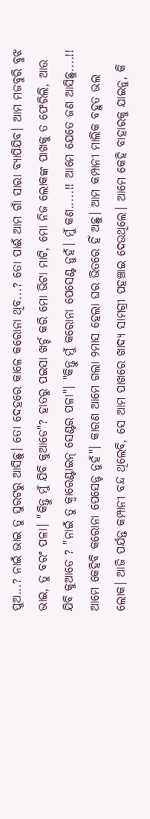ପୁଅ...? ନାଇଁ ଭାଇ ତୁ ସୁରଟରୁ ଆସିଛୁ। ତୋ ଦେହରେ କାଳେ କରୋନା ଥିବ...? ତୋ ପାଈଁ ଆମ ଗାଁ ସାରା ବ୍ୟାପିଯିବ। ଆମ ମଜବୁରି ବୁଝ ଭାଇ, ତୁ ବରଂ ପଳା। "କିନ୍ତୁ ମୁଁ ଯିବି କୁଆଡେ"? ହାତରୁ ପଇସା ଖର୍ଚ୍ଚ କରି ମୋ ଭିଟା ମାଟି, ମୋ ନିଜ ଲୋକଙ୍କ ପାଖକୁ ତ ଫେରିଲି, ଆଉ ଯିବି କୁଆଡେ ? "ନାଇଁ ତୁ କ୍ବାରେଣ୍ଟାଇନ୍ ସେଣ୍ଟର ପଳା"। "କିନ୍ତୁ ମୁଁ କରୋନା ପେସେଣ୍ଟ ନୁହଁ। ମୁଁ କଣ.....!! ଆମେ ଯେତେ ଜଣ ଆସିଛୁ....!! ଆମେ କେହିବି କରୋନା ପେସେନ୍ଟ ନୁହଁ"। କାରଣ ଆମେ ଗଲା ୨ମାସ ହେଲା ଘର ଭିତରେ ହିଁ ଅଛୁ। ଆମ କମ୍ପାନୀ ମାଲିକ ବହୁତ ଭଲ ଲୋକ। ଆଜି ପର୍ଯନ୍ତ କମ୍ପାନୀ ବନ୍ଦ ଥିଲେବି, ସେ ଆମ ପାଖରେ ଖାଦ୍ୟ ସାମଗ୍ରୀ ପହଞ୍ଚାଇ ଦେଉଥିଲେ। ଆମେ କେହି ବାହାରକୁ ଯାଇନୁ, କି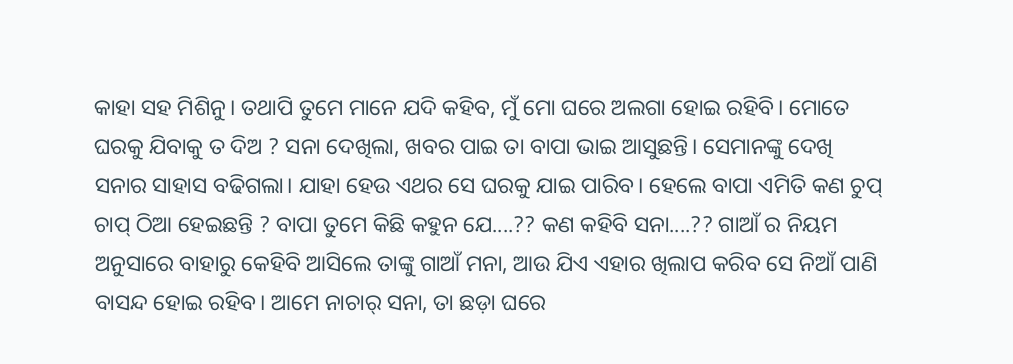କାହା ସହ ମିଶିନୁ। ତଥାପି ତୁମେ ମାନେ ଯଦି କହିବ, ମୁଁ ମୋ ଘରେ ଅଲଗା ହୋଇ ରହିବି। ମୋତେ ଘରକୁ ଯିବାକୁ ତ ଦିଅ ? ସନା ଦେଖିଲା, ଖବର ପାଇ ତା ବାପା ଭାଇ ଆସୁଛନ୍ତି। ସେମାନଙ୍କୁ ଦେଖି ସନାର ସାହାସ ବଢିଗଲା। ଯାହା ହେଉ ଏଥର ସେ ଘରକୁ ଯାଇ ପାରିବ। ହେଲେ ବାପା ଏମିତି କଣ ଚୁପ୍ ଚାପ୍ ଠିଆ ହେଇଛନ୍ତି ? ବାପା ତୁମେ କିଛି କହୁନ ଯେ....?? କଣ କହିବି ସନା....?? ଗାଆଁ ର ନିୟମ ଅନୁସାରେ ବାହାରୁ କେହିବି ଆସିଲେ ତାଙ୍କୁ ଗାଆଁ ମନା, ଆଉ ଯିଏ ଏହାର ଖିଲାପ କରିବ ସେ ନିଆଁ ପାଣି ବାସନ୍ଦ ହୋଇ ରହିବ। ଆମେ ନାଚାର୍ ସନା, ତା ଛଡ଼ା ଘରେ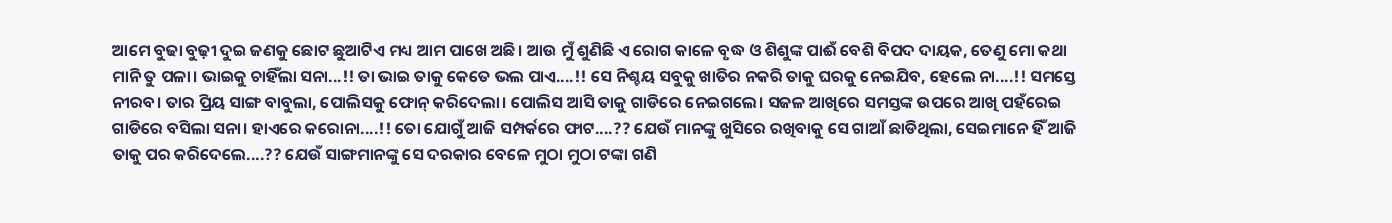ଆମେ ବୁଢା ବୁଢ଼ୀ ଦୁଇ ଜଣକୁ ଛୋଟ ଛୁଆଟିଏ ମଧ୍ୟ ଆମ ପାଖେ ଅଛି। ଆଉ ମୁଁ ଶୁଣିଛି ଏ ରୋଗ କାଳେ ବୃଦ୍ଧ ଓ ଶିଶୁଙ୍କ ପାଈଁ ବେଶି ବିପଦ ଦାୟକ, ତେଣୁ ମୋ କଥା ମାନି ତୁ ପଳା। ଭାଇକୁ ଚାହିଁଲା ସନା...!! ତା ଭାଇ ତାକୁ କେତେ ଭଲ ପାଏ....!! ସେ ନିଶ୍ଚୟ ସବୁକୁ ଖାତିର ନକରି ତାକୁ ଘରକୁ ନେଇଯିବ, ହେଲେ ନା....!! ସମସ୍ତେ ନୀରବ। ତାର ପ୍ରିୟ ସାଙ୍ଗ ବାବୁଲା, ପୋଲିସକୁ ଫୋନ୍ କରିଦେଲା। ପୋଲିସ ଆସି ତାକୁ ଗାଡିରେ ନେଇଗଲେ। ସଜଳ ଆଖିରେ ସମସ୍ତଙ୍କ ଉପରେ ଆଖି ପହଁରେଇ ଗାଡିରେ ବସିଲା ସନା। ହାଏରେ କରୋନା....!! ତୋ ଯୋଗୁଁ ଆଜି ସମ୍ପର୍କରେ ଫାଟ....?? ଯେଉଁ ମାନଙ୍କୁ ଖୁସିରେ ରଖିବାକୁ ସେ ଗାଆଁ ଛାଡିଥିଲା, ସେଇମାନେ ହିଁ ଆଜି ତାକୁ ପର କରିଦେଲେ....?? ଯେଉଁ ସାଙ୍ଗମାନଙ୍କୁ ସେ ଦରକାର ବେଳେ ମୁଠା ମୁଠା ଟଙ୍କା ଗଣି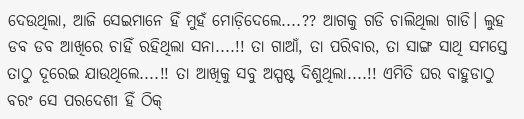ଦେଉଥିଲା, ଆଜି ସେଇମାନେ ହିଁ ମୁହଁ ମୋଡ଼ିଦେଲେ....?? ଆଗକୁ ଗଡି ଚାଲିଥିଲା ଗାଡି। ଲୁହ ଡବ ଡବ ଆଖିରେ ଚାହିଁ ରହିଥିଲା ସନା....!! ତା ଗାଆଁ, ତା ପରିବାର, ତା ସାଙ୍ଗ ସାଥି ସମସ୍ତେ ତାଠୁ ଦୂରେଇ ଯାଉଥିଲେ....!! ତା ଆଖିକୁ ସବୁ ଅସ୍ପଷ୍ଟ ଦିଶୁଥିଲା....!! ଏମିତି ଘର ବାହୁଡାଠୁ ବରଂ ସେ ପରଦେଶୀ ହିଁ ଠିକ୍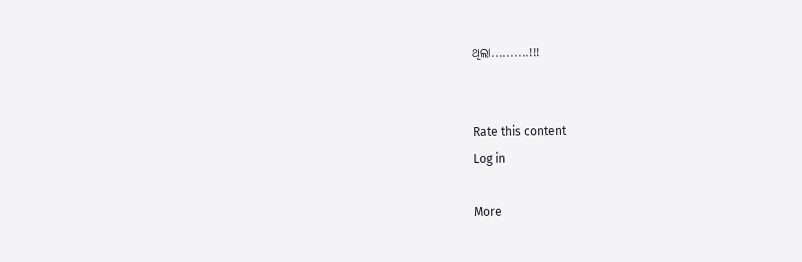ଥିଲା..........!!!


Rate this content
Log in

More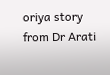oriya story from Dr Arati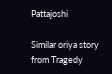Pattajoshi

Similar oriya story from Tragedy